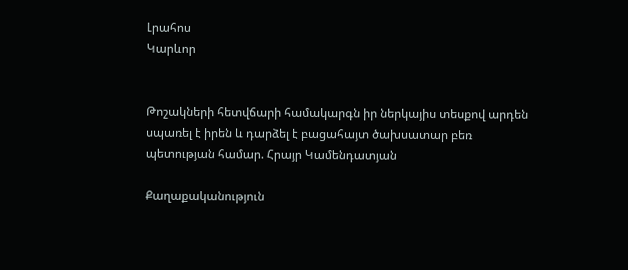Լրահոս
Կարևոր


Թոշակների հետվճարի համակարգն իր ներկայիս տեսքով արդեն սպառել է իրեն և դարձել է բացահայտ ծախսատար բեռ պետության համար. Հրայր Կամենդատյան

Քաղաքականություն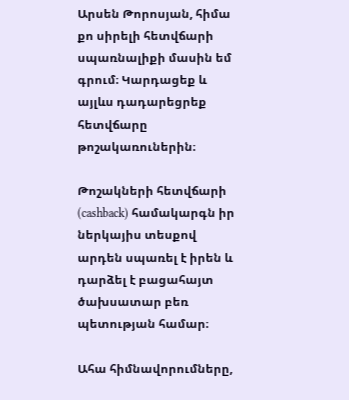Արսեն Թորոսյան, հիմա քո սիրելի հետվճարի սպառնալիքի մասին եմ գրում։ Կարդացեք և այլևս դադարեցրեք հետվճարը թոշակառուներին։

Թոշակների հետվճարի (cashback) համակարգն իր ներկայիս տեսքով արդեն սպառել է իրեն և դարձել է բացահայտ ծախսատար բեռ պետության համար։

Ահա հիմնավորումները,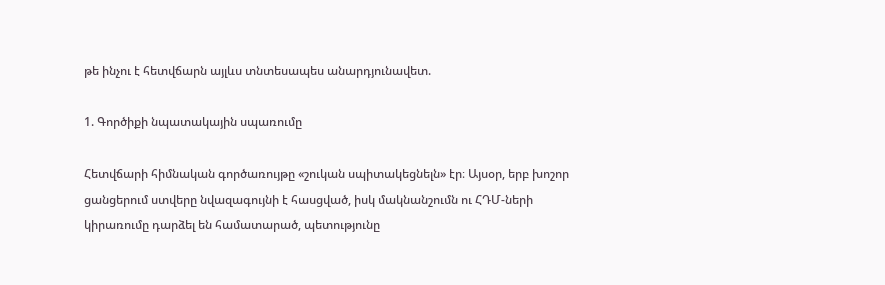թե ինչու է հետվճարն այլևս տնտեսապես անարդյունավետ.

1. Գործիքի նպատակային սպառումը

Հետվճարի հիմնական գործառույթը «շուկան սպիտակեցնելն» էր։ Այսօր, երբ խոշոր ցանցերում ստվերը նվազագույնի է հասցված, իսկ մակնանշումն ու ՀԴՄ-ների կիրառումը դարձել են համատարած, պետությունը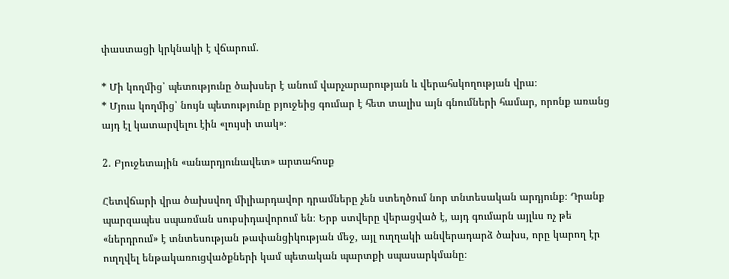փաստացի կրկնակի է վճարում.

* Մի կողմից՝ պետությունը ծախսեր է անում վարչարարության և վերահսկողության վրա։
* Մյուս կողմից՝ նույն պետությունը բյուջեից գումար է հետ տալիս այն գնումների համար, որոնք առանց այդ էլ կատարվելու էին «լույսի տակ»։

2. Բյուջետային «անարդյունավետ» արտահոսք

Հետվճարի վրա ծախսվող միլիարդավոր դրամները չեն ստեղծում նոր տնտեսական արդյունք։ Դրանք պարզապես սպառման սուբսիդավորում են։ Երբ ստվերը վերացված է, այդ գումարն այլևս ոչ թե «ներդրում» է տնտեսության թափանցիկության մեջ, այլ ուղղակի անվերադարձ ծախս, որը կարող էր ուղղվել ենթակառուցվածքների կամ պետական պարտքի սպասարկմանը։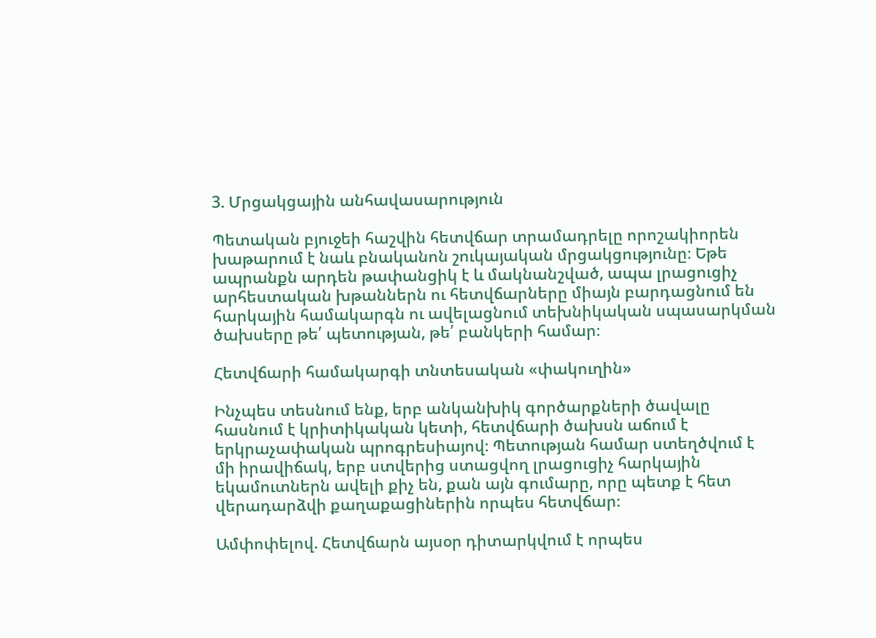3. Մրցակցային անհավասարություն

Պետական բյուջեի հաշվին հետվճար տրամադրելը որոշակիորեն խաթարում է նաև բնականոն շուկայական մրցակցությունը։ Եթե ապրանքն արդեն թափանցիկ է և մակնանշված, ապա լրացուցիչ արհեստական խթաններն ու հետվճարները միայն բարդացնում են հարկային համակարգն ու ավելացնում տեխնիկական սպասարկման ծախսերը թե՛ պետության, թե՛ բանկերի համար։

Հետվճարի համակարգի տնտեսական «փակուղին»

Ինչպես տեսնում ենք, երբ անկանխիկ գործարքների ծավալը հասնում է կրիտիկական կետի, հետվճարի ծախսն աճում է երկրաչափական պրոգրեսիայով։ Պետության համար ստեղծվում է մի իրավիճակ, երբ ստվերից ստացվող լրացուցիչ հարկային եկամուտներն ավելի քիչ են, քան այն գումարը, որը պետք է հետ վերադարձվի քաղաքացիներին որպես հետվճար։

Ամփոփելով. Հետվճարն այսօր դիտարկվում է որպես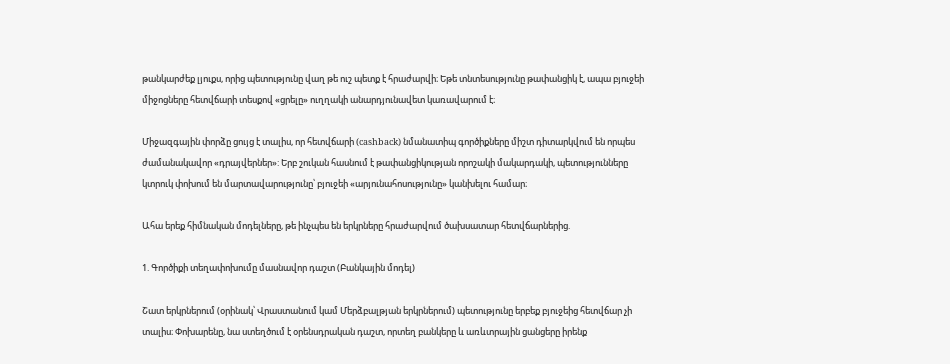թանկարժեք լյուքս, որից պետությունը վաղ թե ուշ պետք է հրաժարվի։ Եթե տնտեսությունը թափանցիկ է, ապա բյուջեի միջոցները հետվճարի տեսքով «ցրելը» ուղղակի անարդյունավետ կառավարում է։

Միջազգային փորձը ցույց է տալիս, որ հետվճարի (cashback) նմանատիպ գործիքները միշտ դիտարկվում են որպես ժամանակավոր «դրայվերներ»: Երբ շուկան հասնում է թափանցիկության որոշակի մակարդակի, պետությունները կտրուկ փոխում են մարտավարությունը՝ բյուջեի «արյունահոսությունը» կանխելու համար։

Ահա երեք հիմնական մոդելները, թե ինչպես են երկրները հրաժարվում ծախսատար հետվճարներից.

1. Գործիքի տեղափոխումը մասնավոր դաշտ (Բանկային մոդել)

Շատ երկրներում (օրինակ՝ Վրաստանում կամ Մերձբալթյան երկրներում) պետությունը երբեք բյուջեից հետվճար չի տալիս։ Փոխարենը, նա ստեղծում է օրենսդրական դաշտ, որտեղ բանկերը և առևտրային ցանցերը իրենք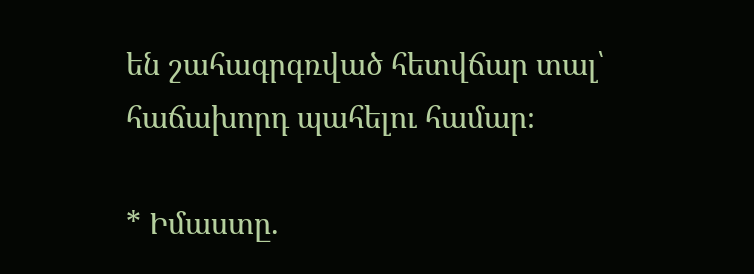են շահագրգռված հետվճար տալ՝ հաճախորդ պահելու համար։

* Իմաստը.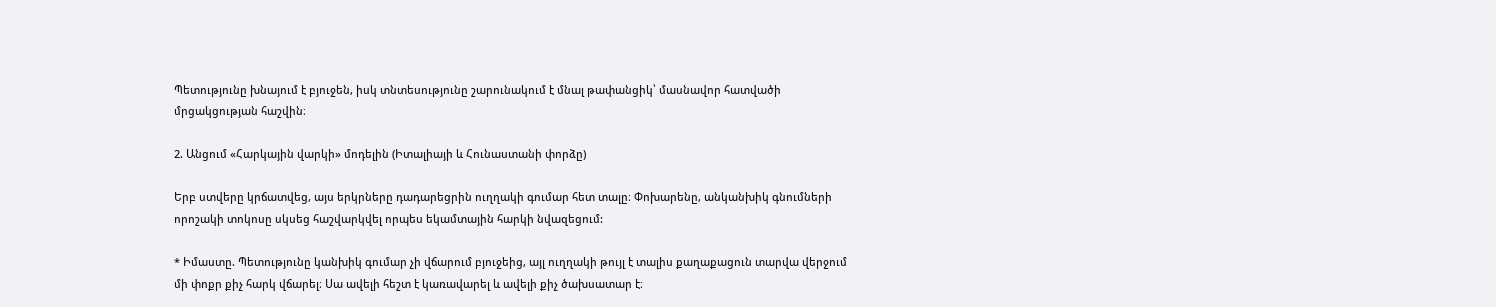Պետությունը խնայում է բյուջեն, իսկ տնտեսությունը շարունակում է մնալ թափանցիկ՝ մասնավոր հատվածի մրցակցության հաշվին։

2. Անցում «Հարկային վարկի» մոդելին (Իտալիայի և Հունաստանի փորձը)

Երբ ստվերը կրճատվեց, այս երկրները դադարեցրին ուղղակի գումար հետ տալը։ Փոխարենը, անկանխիկ գնումների որոշակի տոկոսը սկսեց հաշվարկվել որպես եկամտային հարկի նվազեցում:

* Իմաստը. Պետությունը կանխիկ գումար չի վճարում բյուջեից, այլ ուղղակի թույլ է տալիս քաղաքացուն տարվա վերջում մի փոքր քիչ հարկ վճարել։ Սա ավելի հեշտ է կառավարել և ավելի քիչ ծախսատար է։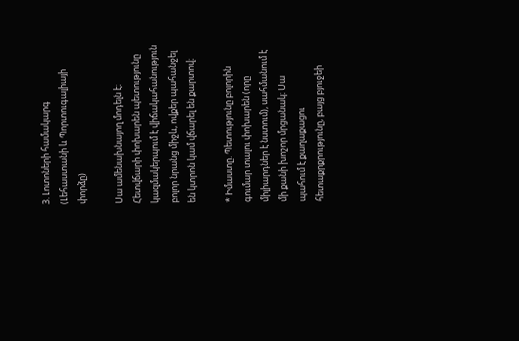3. Լոտոների համակարգ (Լեհաստանի և Պորտուգալիայի փորձը)

Սա ամենախնայող մոդելն է։ Հետվճարի փոխարեն պետությունը կազմակերպում է վիճակահանություն բոլոր նրանց միջև, ովքեր պահանջել են կտրոն կամ վճարել են քարտով։

* Իմաստը. Պետությունը բոլորին գումար տալու փոխարեն (որը միլիարդներ է նստում), սահմանում է մի քանի խոշոր մրցանակ։ Սա պահում է քաղաքացու հետաքրքրությունը, բայց բյուջեի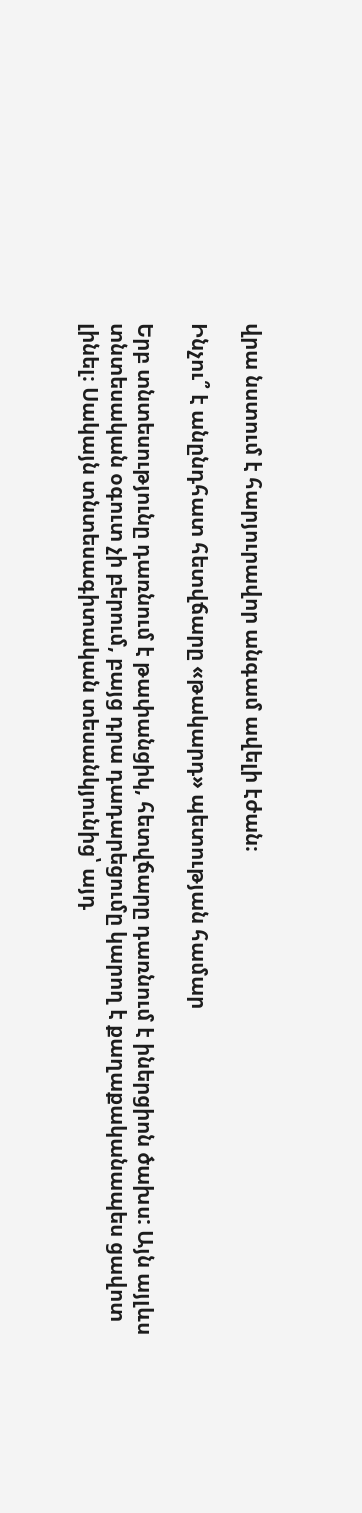վրա նստում է հարյուրավոր անգամ ավելի էժան։

Ինչու՞ է անընդհատ հետվճարը «թակարդ» պետության համար

Երբ տնտեսությունը դառնում է թափանցիկ, հետվճարը դառնում է իներցիոն ծախս: Այն այլևս տնտեսական օգուտ չի բերում, բայց դրա դադարեցումը կարող է քաղաքականապես ցավոտ լինել։ Սակայն տնտեսագիտական տեսանկյունից՝ այդ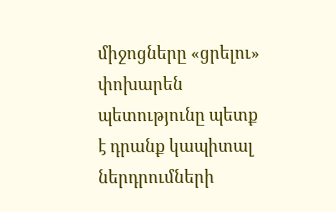միջոցները «ցրելու» փոխարեն պետությունը պետք է դրանք կապիտալ ներդրումների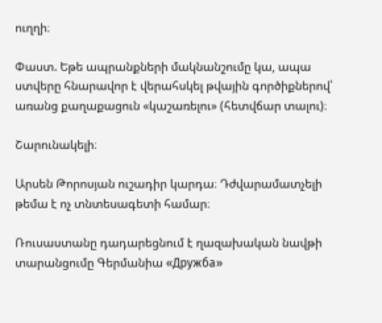ուղղի։

Փաստ. Եթե ապրանքների մակնանշումը կա, ապա ստվերը հնարավոր է վերահսկել թվային գործիքներով՝ առանց քաղաքացուն «կաշառելու» (հետվճար տալու)։

Շարունակելի։

Արսեն Թորոսյան ուշադիր կարդա։ Դժվարամատչելի թեմա է ոչ տնտեսագետի համար։

Ռուսաստանը դադարեցնում է ղազախական նավթի տարանցումը Գերմանիա «Дружба»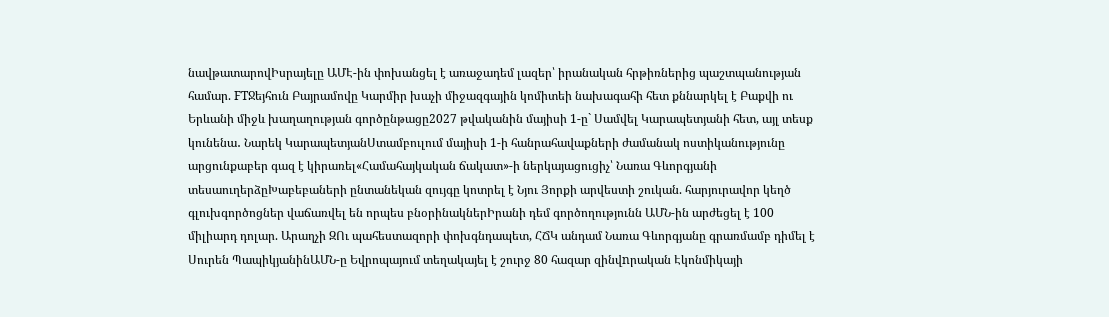նավթատարովԻսրայելը ԱՄԷ-ին փոխանցել է առաջադեմ լազեր՝ իրանական հրթիռներից պաշտպանության համար. FTՋեյհուն Բայրամովը Կարմիր խաչի միջազգային կոմիտեի նախագահի հետ քննարկել է Բաքվի ու Երևանի միջև խաղաղության գործընթացը2027 թվականին մայիսի 1-ը` Սամվել Կարապետյանի հետ, այլ տեսք կունենա․ Նարեկ ԿարապետյանՍտամբուլում մայիսի 1-ի հանրահավաքների ժամանակ ոստիկանությունը արցունքաբեր գազ է կիրառել«Համահայկական ճակատ»-ի ներկայացուցիչ՝ Նառա Գևորգյանի տեսաուղերձըԽաբեբաների ընտանեկան զույգը կոտրել է Նյու Յորքի արվեստի շուկան. հարյուրավոր կեղծ գլուխգործոցներ վաճառվել են որպես բնօրինակներԻրանի դեմ գործողությունն ԱՄՆ-ին արժեցել է 100 միլիարդ դոլար. Արաղչի ԶՈւ պահեստազորի փոխգնդապետ, ՀՃԿ անդամ Նառա Գևորգյանը գրառմամբ դիմել է Սուրեն ՊապիկյանինԱՄՆ-ը Եվրոպայում տեղակայել է շուրջ 80 հազար զինվnրական Էկոնմիկայի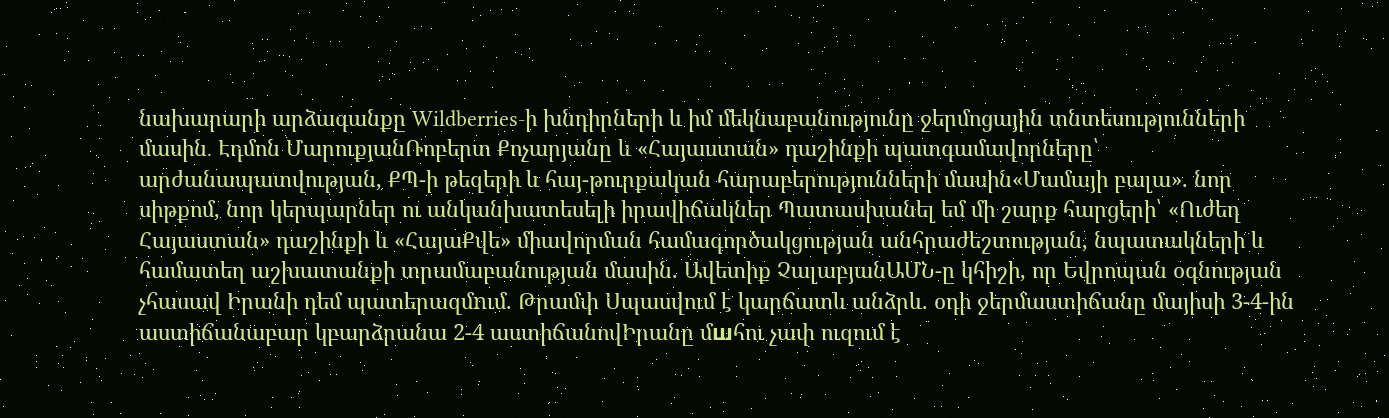նախարարի արձագանքը Wildberries-ի խնդիրների և իմ մեկնաբանությունը ջերմոցային տնտեսությունների մասին․ Էդմոն ՄարուքյանՌոբերտ Քոչարյանը և «Հայաստան» դաշինքի պատգամավորները՝ արժանապատվության, ՔՊ-ի թեզերի և հայ-թուրքական հարաբերությունների մասին«Մամայի բալա». նոր սիթքոմ, նոր կերպարներ ու անկանխատեսելի իրավիճակներ Պատասխանել եմ մի շարք հարցերի՝ «Ուժեղ Հայաստան» դաշինքի և «ՀայաՔվե» միավորման համագործակցության անհրաժեշտության, նպատակների և համատեղ աշխատանքի տրամաբանության մասին. Ավետիք ՉալաբյանԱՄՆ-ը կհիշի, որ Եվրոպան օգնության չհասավ Իրանի դեմ պատերազմnւմ. Թրամփ Սպասվում է կարճատև անձրև. օդի ջերմաստիճանը մայիսի 3-4-ին աստիճանաբար կբարձրանա 2-4 աստիճանովԻրանը մшհու չափ ուզում է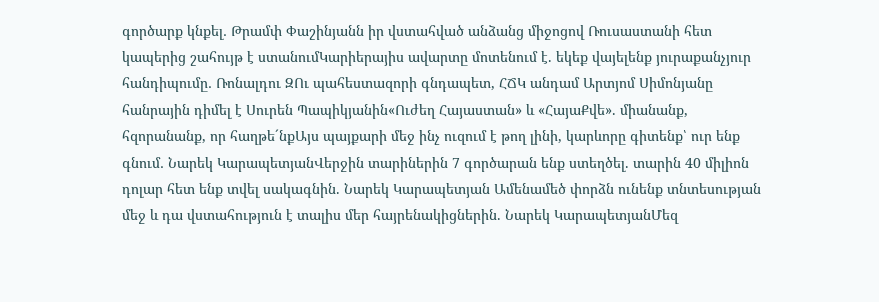գործարք կնքել․ Թրամփ Փաշինյանն իր վստահված անձանց միջոցով Ռուսաստանի հետ կապերից շահույթ է ստանումԿարիերայիս ավարտը մոտենում է. եկեք վայելենք յուրաքանչյուր հանդիպումը․ Ռոնալդու ԶՈւ պահեստազորի գնդապետ, ՀՃԿ անդամ Արտյոմ Սիմոնյանը հանրային դիմել է Սուրեն Պապիկյանին«Ուժեղ Հայաստան» և «ՀայաՔվե». միանանք, հզորանանք, որ հաղթե´նքԱյս պայքարի մեջ ինչ ուզում է թող լինի, կարևորը գիտենք՝ ուր ենք գնում․ Նարեկ ԿարապետյանՎերջին տարիներին 7 գործարան ենք ստեղծել. տարին 40 միլիոն դոլար հետ ենք տվել սակագնին. Նարեկ Կարապետյան Ամենամեծ փորձն ունենք տնտեսության մեջ և դա վստահություն է տալիս մեր հայրենակիցներին. Նարեկ ԿարապետյանՄեզ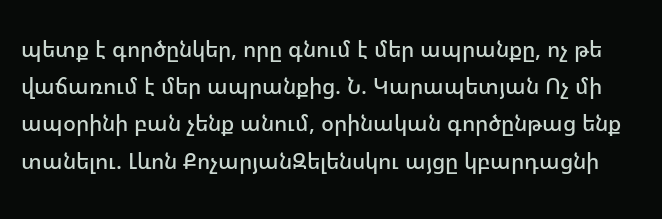պետք է գործընկեր, որը գնում է մեր ապրանքը, ոչ թե վաճառում է մեր ապրանքից. Ն. Կարապետյան Ոչ մի ապօրինի բան չենք անում, օրինական գործընթաց ենք տանելու. Լևոն ՔոչարյանԶելենսկու այցը կբարդացնի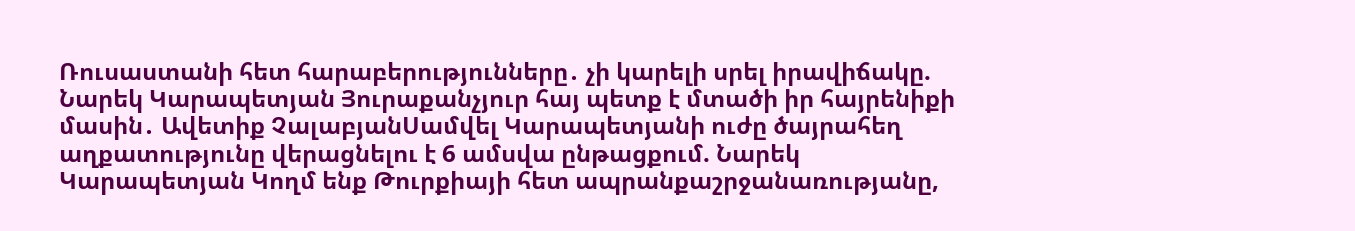Ռուսաստանի հետ հարաբերությունները․ չի կարելի սրել իրավիճակը. Նարեկ Կարապետյան Յուրաքանչյուր հայ պետք է մտածի իր հայրենիքի մասին․ Ավետիք ՉալաբյանՍամվել Կարապետյանի ուժը ծայրահեղ աղքատությունը վերացնելու է 6 ամսվա ընթացքում. Նարեկ Կարապետյան Կողմ ենք Թուրքիայի հետ ապրանքաշրջանառությանը,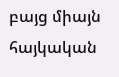բայց միայն հայկական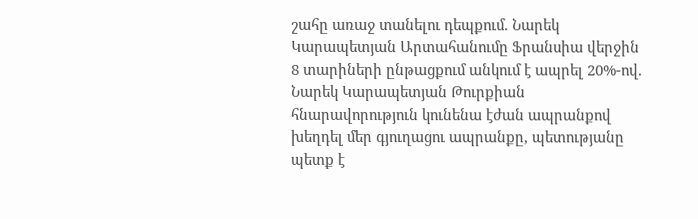շահը առաջ տանելու դեպքում. Նարեկ Կարապետյան Արտահանումը Ֆրանսիա վերջին 8 տարիների ընթացքում անկում է ապրել 20%-ով. Նարեկ Կարապետյան Թուրքիան հնարավորություն կունենա էժան ապրանքով խեղդել մեր գյուղացու ապրանքը, պետությանը պետք է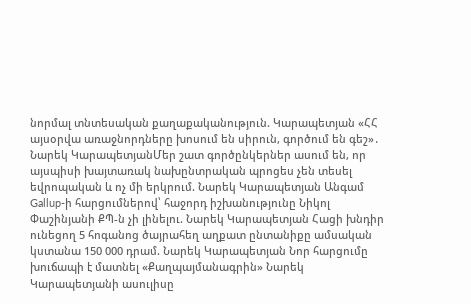նորմալ տնտեսական քաղաքականություն. Կարապետյան «ՀՀ այսօրվա առաջնորդները խոսում են սիրուն, գործում են գեշ»․ Նարեկ ԿարապետյանՄեր շատ գործընկերներ ասում են, որ այսպիսի խայտառակ նախընտրական պրոցես չեն տեսել եվրոպական և ոչ մի երկրում. Նարեկ Կարապետյան Անգամ Gallup-ի հարցումներով՝ հաջորդ իշխանությունը Նիկոլ Փաշինյանի ՔՊ-ն չի լինելու. Նարեկ Կարապետյան Հացի խնդիր ունեցող 5 հոգանոց ծայրահեղ աղքատ ընտանիքը ամսական կստանա 150 000 դրամ. Նարեկ Կարապետյան Նոր հարցումը խուճապի է մատնել «Քաղպայմանագրին» Նարեկ Կարապետյանի ասուլիսը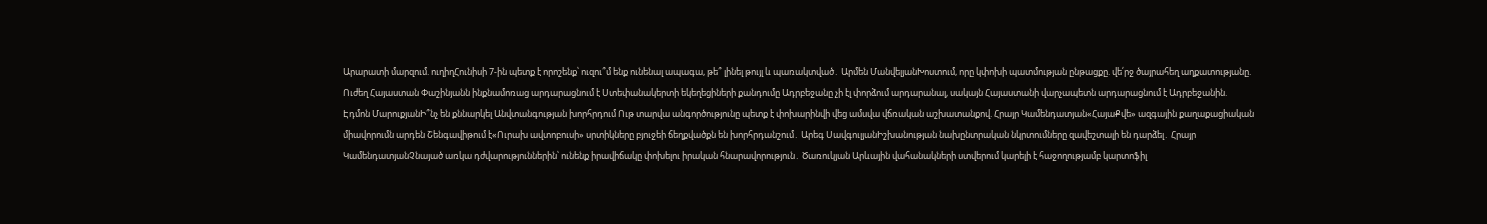Արարատի մարզում. ուղիղՀունիսի 7-ին պետք է որոշենք՝ ուզու՞մ ենք ունենալ ապագա, թե՞ լինել թույլ և պառակտված․ Արմեն ՄանվելյանԽոստում, որը կփոխի պատմության ընթացքը. վե՛րջ ծայրահեղ աղքատությանը. Ուժեղ Հայաստան Փաշինյանն ինքնամոռաց արդարացնում է Ստեփանակերտի եկեղեցիների քանդումը Ադրբեջանը չի էլ փորձում արդարանալ, սակայն Հայաստանի վարչապետն արդարացնում է Ադրբեջանին. Էդմոն ՄարուքյանԻ՞նչ են քննարկել Անվտանգության խորհրդում Ութ տարվա անգործությունը պետք է փոխարինվի վեց ամսվա վճռական աշխատանքով. Հրայր Կամենդատյան«ՀայաՔվե» ազգային քաղաքացիական միավորումն արդեն Շենգավիթում է«Ուրախ ավտոբուսի» սրտիկները բյուջեի ճեղքվածքն են խորհրդանշում․ Արեգ ՍավգուլյանԻշխանության նախընտրական նկրտումները զավեշտալի են դարձել․ Հրայր ԿամենդատյանՉնայած առկա դժվարություններին՝ ունենք իրավիճակը փոխելու իրական հնարավորություն․ Ծառուկյան Արևային վահանակների ստվերում կարելի է հաջողությամբ կարտոֆիլ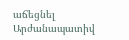աճեցնել Արժանապատիվ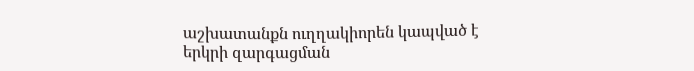աշխատանքն ուղղակիորեն կապված է երկրի զարգացման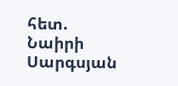հետ. Նաիրի Սարգսյան